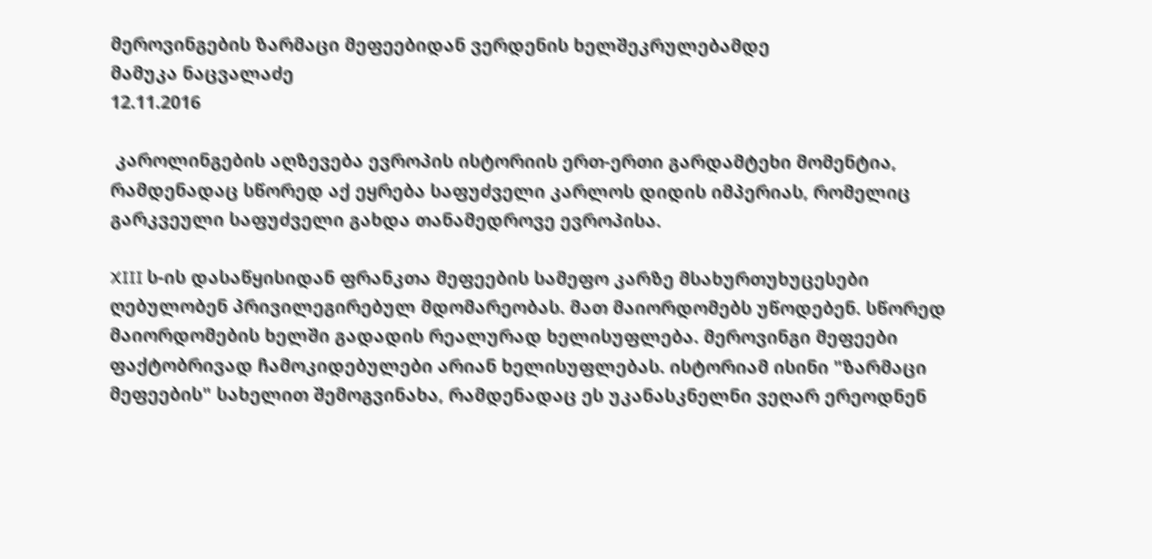მეროვინგების ზარმაცი მეფეებიდან ვერდენის ხელშეკრულებამდე
მამუკა ნაცვალაძე
12.11.2016

 კაროლინგების აღზევება ევროპის ისტორიის ერთ-ერთი გარდამტეხი მომენტია, რამდენადაც სწორედ აქ ეყრება საფუძველი კარლოს დიდის იმპერიას, რომელიც გარკვეული საფუძველი გახდა თანამედროვე ევროპისა.

XIII ს-ის დასაწყისიდან ფრანკთა მეფეების სამეფო კარზე მსახურთუხუცესები ღებულობენ პრივილეგირებულ მდომარეობას. მათ მაიორდომებს უწოდებენ. სწორედ მაიორდომების ხელში გადადის რეალურად ხელისუფლება. მეროვინგი მეფეები ფაქტობრივად ჩამოკიდებულები არიან ხელისუფლებას. ისტორიამ ისინი "ზარმაცი მეფეების" სახელით შემოგვინახა, რამდენადაც ეს უკანასკნელნი ვეღარ ერეოდნენ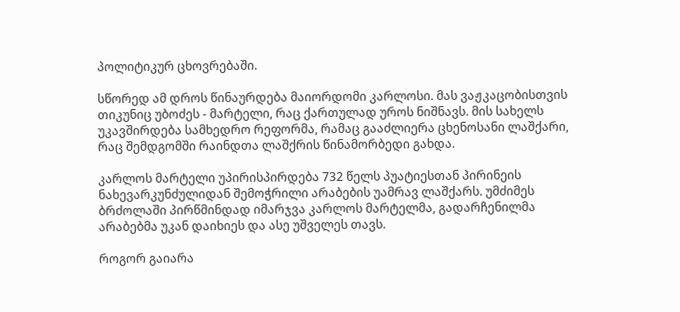პოლიტიკურ ცხოვრებაში.

სწორედ ამ დროს წინაურდება მაიორდომი კარლოსი. მას ვაჟკაცობისთვის თიკუნიც უბოძეს - მარტელი, რაც ქართულად უროს ნიშნავს. მის სახელს უკავშირდება სამხედრო რეფორმა, რამაც გააძლიერა ცხენოსანი ლაშქარი, რაც შემდგომში რაინდთა ლაშქრის წინამორბედი გახდა.

კარლოს მარტელი უპირისპირდება 732 წელს პუატიესთან პირინეის ნახევარკუნძულიდან შემოჭრილი არაბების უამრავ ლაშქარს. უმძიმეს ბრძოლაში პირწმინდად იმარჯვა კარლოს მარტელმა, გადარჩენილმა არაბებმა უკან დაიხიეს და ასე უშველეს თავს.

როგორ გაიარა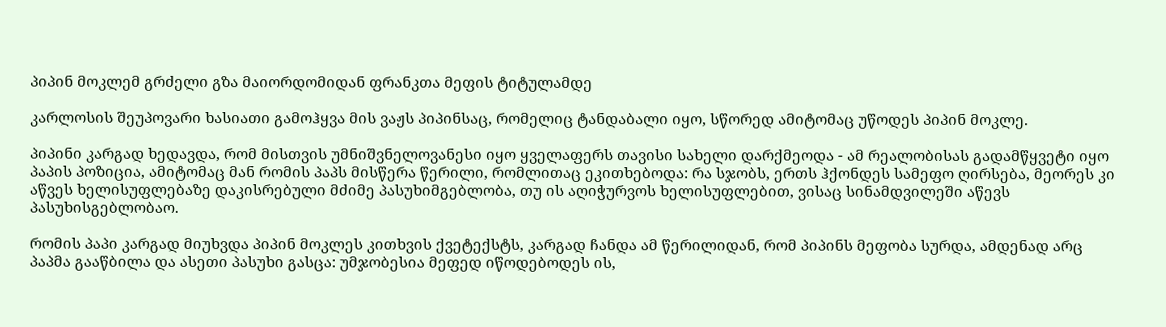პიპინ მოკლემ გრძელი გზა მაიორდომიდან ფრანკთა მეფის ტიტულამდე

კარლოსის შეუპოვარი ხასიათი გამოჰყვა მის ვაჟს პიპინსაც, რომელიც ტანდაბალი იყო, სწორედ ამიტომაც უწოდეს პიპინ მოკლე.

პიპინი კარგად ხედავდა, რომ მისთვის უმნიშვნელოვანესი იყო ყველაფერს თავისი სახელი დარქმეოდა - ამ რეალობისას გადამწყვეტი იყო პაპის პოზიცია, ამიტომაც მან რომის პაპს მისწერა წერილი, რომლითაც ეკითხებოდა: რა სჯობს, ერთს ჰქონდეს სამეფო ღირსება, მეორეს კი აწვეს ხელისუფლებაზე დაკისრებული მძიმე პასუხიმგებლობა, თუ ის აღიჭურვოს ხელისუფლებით, ვისაც სინამდვილეში აწევს პასუხისგებლობაო.

რომის პაპი კარგად მიუხვდა პიპინ მოკლეს კითხვის ქვეტექსტს, კარგად ჩანდა ამ წერილიდან, რომ პიპინს მეფობა სურდა, ამდენად არც პაპმა გააწბილა და ასეთი პასუხი გასცა: უმჯობესია მეფედ იწოდებოდეს ის,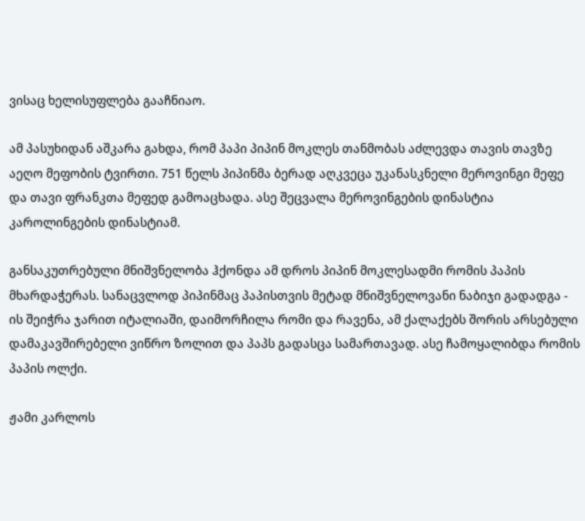ვისაც ხელისუფლება გააჩნიაო.

ამ პასუხიდან აშკარა გახდა, რომ პაპი პიპინ მოკლეს თანმობას აძლევდა თავის თავზე აეღო მეფობის ტვირთი. 751 წელს პიპინმა ბერად აღკვეცა უკანასკნელი მეროვინგი მეფე და თავი ფრანკთა მეფედ გამოაცხადა. ასე შეცვალა მეროვინგების დინასტია კაროლინგების დინასტიამ.

განსაკუთრებული მნიშვნელობა ჰქონდა ამ დროს პიპინ მოკლესადმი რომის პაპის მხარდაჭერას. სანაცვლოდ პიპინმაც პაპისთვის მეტად მნიშვნელოვანი ნაბიჯი გადადგა - ის შეიჭრა ჯარით იტალიაში, დაიმორჩილა რომი და რავენა, ამ ქალაქებს შორის არსებული დამაკავშირებელი ვიწრო ზოლით და პაპს გადასცა სამართავად. ასე ჩამოყალიბდა რომის პაპის ოლქი.

ჟამი კარლოს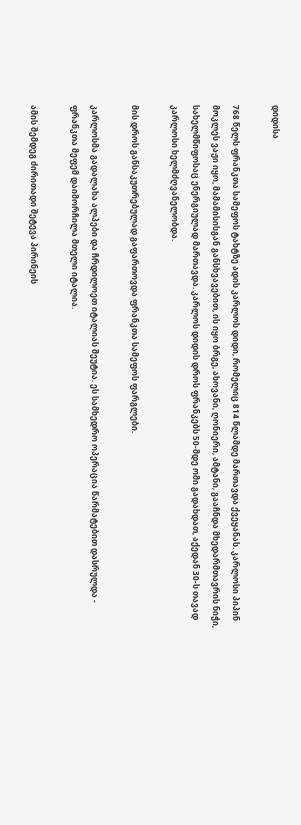დიდისა

768 წელს ფრანკთა სამეფოს ტახტზე ადის კარლოს დიდი, რომელიც 814 წლამდე მართავდა ქვეყანას. კარლოსი პიპინ მოკლეს ვაჟი იყო, მამამისისგან განსხვავებით, ის იყო ბრგე, ახოვანი, ღონიერი, ამტანი, გააჩნდა მხედარმთავრის ნიჭი, სახელმწიფოსაც ენერგიულად მართავდა. კარლოს დიდის დროს ფრანკებს 50-მდე ომი გადახდათ, აქედან 30-ს თავად კარლოსი ხელმძღვანელობდა.

მის დროს განსაკუთრებულად გაფართოვდა ფრანკთა სამეფოს ფარგლები.

კარლოსმა გადალახა ალპები და ჩრდილოეთ იტალიას შეუტია. ეს სამხედრო ოპერაცია წარმატებით დასრულდა - ფრანკთა მეფემ დაიმორჩილა მთელი იტალია.

ამის შემდეგ ძირითადი შეტევა პირინეის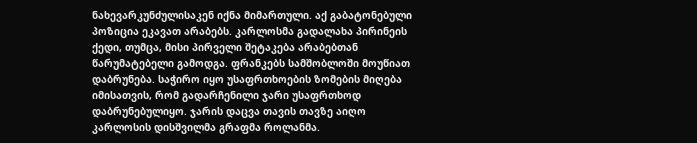ნახევარკუნძულისაკენ იქნა მიმართული. აქ გაბატონებული პოზიცია ეკავათ არაბებს. კარლოსმა გადალახა პირინეის ქედი, თუმცა, მისი პირველი შეტაკება არაბებთან წარუმატებელი გამოდგა. ფრანკებს სამშობლოში მოუწიათ დაბრუნება. საჭირო იყო უსაფრთხოების ზომების მიღება იმისათვის, რომ გადარჩენილი ჯარი უსაფრთხოდ დაბრუნებულიყო. ჯარის დაცვა თავის თავზე აიღო კარლოსის დისშვილმა გრაფმა როლანმა.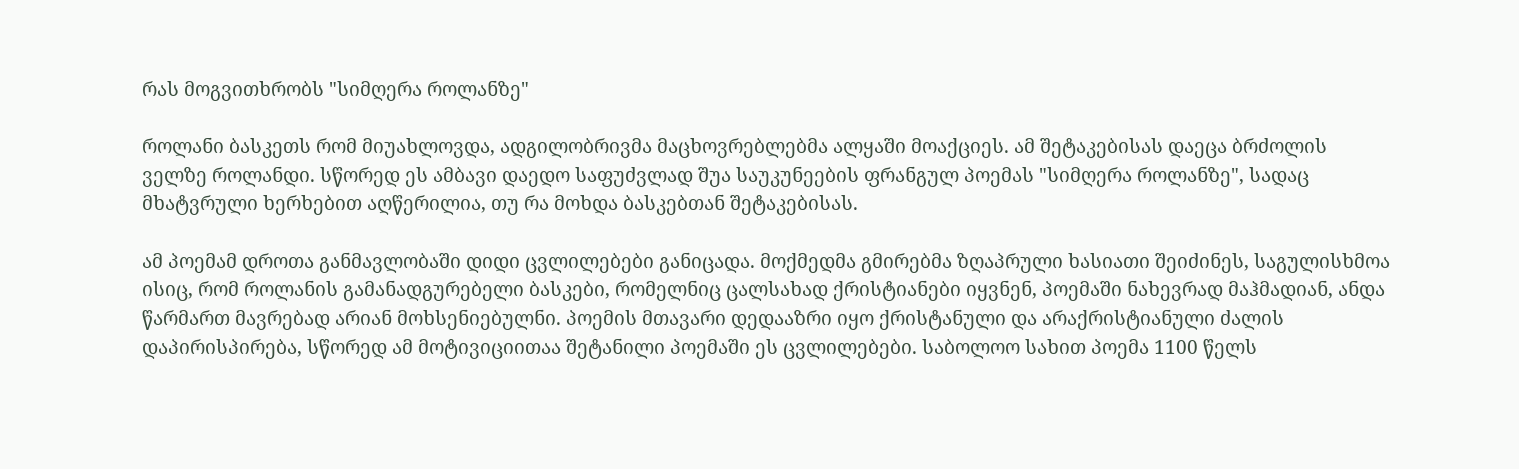რას მოგვითხრობს "სიმღერა როლანზე"

როლანი ბასკეთს რომ მიუახლოვდა, ადგილობრივმა მაცხოვრებლებმა ალყაში მოაქციეს. ამ შეტაკებისას დაეცა ბრძოლის ველზე როლანდი. სწორედ ეს ამბავი დაედო საფუძვლად შუა საუკუნეების ფრანგულ პოემას "სიმღერა როლანზე", სადაც მხატვრული ხერხებით აღწერილია, თუ რა მოხდა ბასკებთან შეტაკებისას.

ამ პოემამ დროთა განმავლობაში დიდი ცვლილებები განიცადა. მოქმედმა გმირებმა ზღაპრული ხასიათი შეიძინეს, საგულისხმოა ისიც, რომ როლანის გამანადგურებელი ბასკები, რომელნიც ცალსახად ქრისტიანები იყვნენ, პოემაში ნახევრად მაჰმადიან, ანდა წარმართ მავრებად არიან მოხსენიებულნი. პოემის მთავარი დედააზრი იყო ქრისტანული და არაქრისტიანული ძალის დაპირისპირება, სწორედ ამ მოტივიციითაა შეტანილი პოემაში ეს ცვლილებები. საბოლოო სახით პოემა 1100 წელს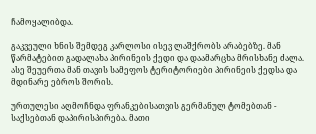ჩამოყალიბდა.

გაკვეული ხნის შემდეგ კარლოსი ისევ ლაშქრობს არაბებზე. მან წარმატებით გადალახა პირინეის ქედი და დაამარცხა მრისხანე ძალა. ასე შეუერთა მან თავის სამეფოს ტერიტორიები პირინეის ქედსა და მდინარე ებროს შორის.

ურთულესი აღმოჩნდა ფრანკებისათვის გერმანულ ტომებთან - საქსებთან დაპირისპირება. მათი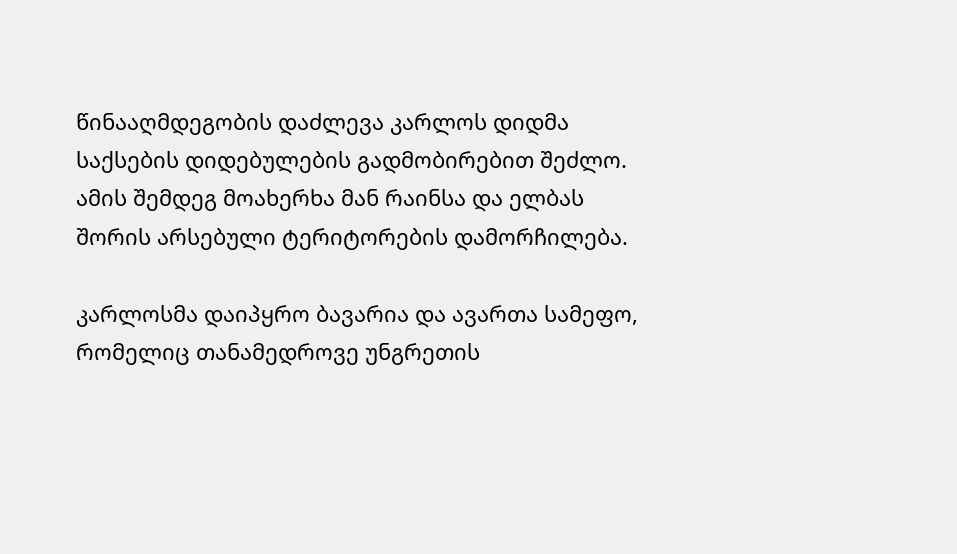წინააღმდეგობის დაძლევა კარლოს დიდმა საქსების დიდებულების გადმობირებით შეძლო. ამის შემდეგ მოახერხა მან რაინსა და ელბას შორის არსებული ტერიტორების დამორჩილება.

კარლოსმა დაიპყრო ბავარია და ავართა სამეფო, რომელიც თანამედროვე უნგრეთის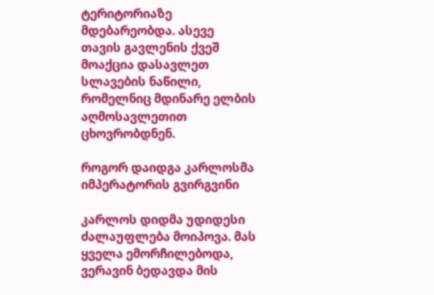ტერიტორიაზე მდებარეობდა. ასევე თავის გავლენის ქვეშ მოაქცია დასავლეთ სლავების ნაწილი, რომელნიც მდინარე ელბის აღმოსავლეთით ცხოვრობდნენ.

როგორ დაიდგა კარლოსმა იმპერატორის გვირგვინი

კარლოს დიდმა უდიდესი ძალაუფლება მოიპოვა. მას ყველა ემორჩილებოდა, ვერავინ ბედავდა მის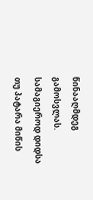წინააღმდეგ გამოსვლას. სამაგიეროდ დიდსა თუ პატარა მიწის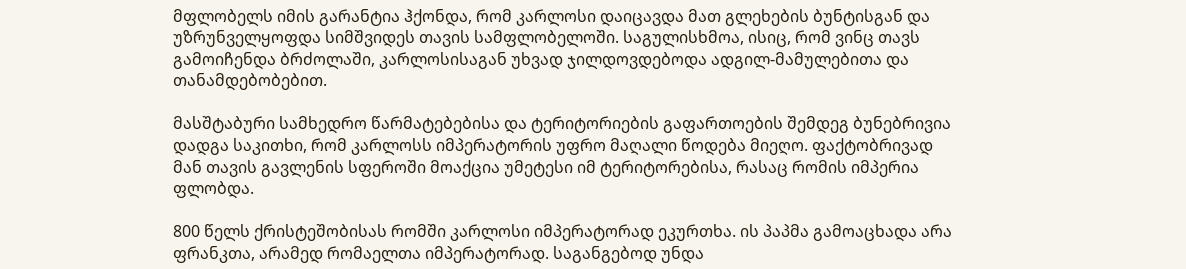მფლობელს იმის გარანტია ჰქონდა, რომ კარლოსი დაიცავდა მათ გლეხების ბუნტისგან და უზრუნველყოფდა სიმშვიდეს თავის სამფლობელოში. საგულისხმოა, ისიც, რომ ვინც თავს გამოიჩენდა ბრძოლაში, კარლოსისაგან უხვად ჯილდოვდებოდა ადგილ-მამულებითა და თანამდებობებით.

მასშტაბური სამხედრო წარმატებებისა და ტერიტორიების გაფართოების შემდეგ ბუნებრივია დადგა საკითხი, რომ კარლოსს იმპერატორის უფრო მაღალი წოდება მიეღო. ფაქტობრივად მან თავის გავლენის სფეროში მოაქცია უმეტესი იმ ტერიტორებისა, რასაც რომის იმპერია ფლობდა.

800 წელს ქრისტეშობისას რომში კარლოსი იმპერატორად ეკურთხა. ის პაპმა გამოაცხადა არა ფრანკთა, არამედ რომაელთა იმპერატორად. საგანგებოდ უნდა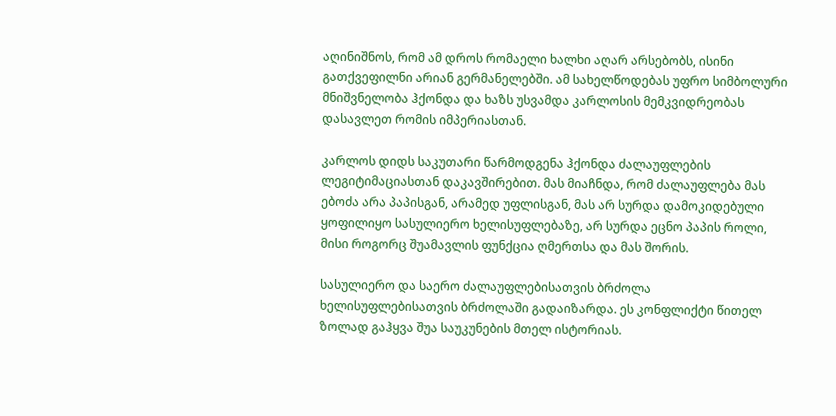აღინიშნოს, რომ ამ დროს რომაელი ხალხი აღარ არსებობს, ისინი გათქვეფილნი არიან გერმანელებში. ამ სახელწოდებას უფრო სიმბოლური მნიშვნელობა ჰქონდა და ხაზს უსვამდა კარლოსის მემკვიდრეობას დასავლეთ რომის იმპერიასთან.

კარლოს დიდს საკუთარი წარმოდგენა ჰქონდა ძალაუფლების ლეგიტიმაციასთან დაკავშირებით. მას მიაჩნდა, რომ ძალაუფლება მას ებოძა არა პაპისგან, არამედ უფლისგან, მას არ სურდა დამოკიდებული ყოფილიყო სასულიერო ხელისუფლებაზე, არ სურდა ეცნო პაპის როლი, მისი როგორც შუამავლის ფუნქცია ღმერთსა და მას შორის.

სასულიერო და საერო ძალაუფლებისათვის ბრძოლა ხელისუფლებისათვის ბრძოლაში გადაიზარდა. ეს კონფლიქტი წითელ ზოლად გაჰყვა შუა საუკუნების მთელ ისტორიას.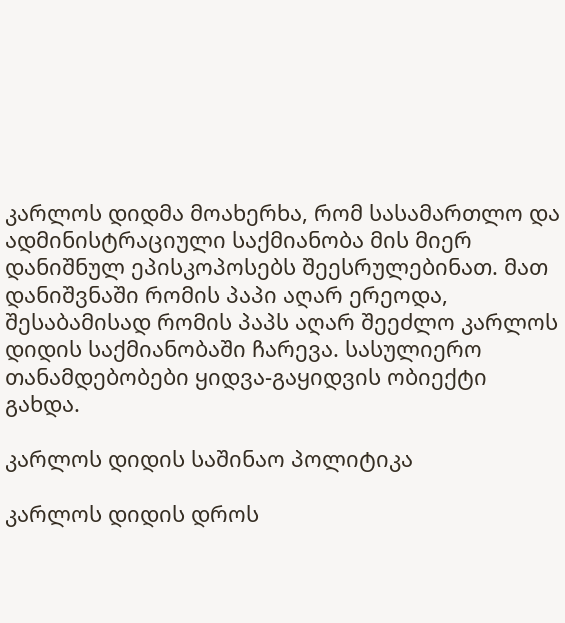კარლოს დიდმა მოახერხა, რომ სასამართლო და ადმინისტრაციული საქმიანობა მის მიერ დანიშნულ ეპისკოპოსებს შეესრულებინათ. მათ დანიშვნაში რომის პაპი აღარ ერეოდა, შესაბამისად რომის პაპს აღარ შეეძლო კარლოს დიდის საქმიანობაში ჩარევა. სასულიერო თანამდებობები ყიდვა-გაყიდვის ობიექტი გახდა.

კარლოს დიდის საშინაო პოლიტიკა

კარლოს დიდის დროს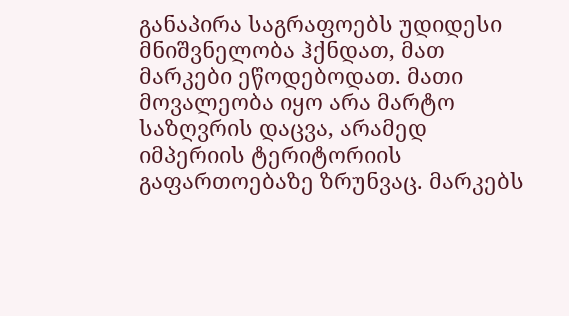განაპირა საგრაფოებს უდიდესი მნიშვნელობა ჰქნდათ, მათ მარკები ეწოდებოდათ. მათი მოვალეობა იყო არა მარტო საზღვრის დაცვა, არამედ იმპერიის ტერიტორიის გაფართოებაზე ზრუნვაც. მარკებს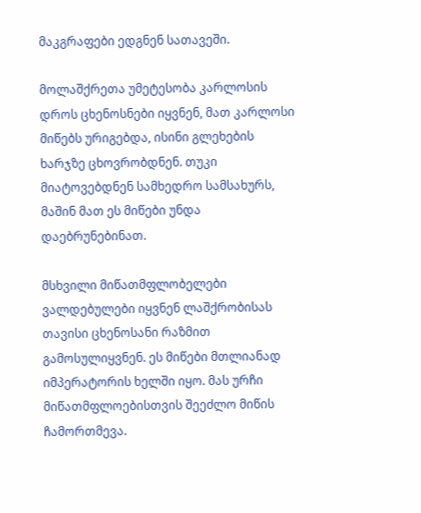მაკგრაფები ედგნენ სათავეში.

მოლაშქრეთა უმეტესობა კარლოსის დროს ცხენოსნები იყვნენ, მათ კარლოსი მიწებს ურიგებდა, ისინი გლეხების ხარჯზე ცხოვრობდნენ. თუკი მიატოვებდნენ სამხედრო სამსახურს, მაშინ მათ ეს მიწები უნდა დაებრუნებინათ.

მსხვილი მიწათმფლობელები ვალდებულები იყვნენ ლაშქრობისას თავისი ცხენოსანი რაზმით გამოსულიყვნენ. ეს მიწები მთლიანად იმპერატორის ხელში იყო. მას ურჩი მიწათმფლოებისთვის შეეძლო მიწის ჩამორთმევა.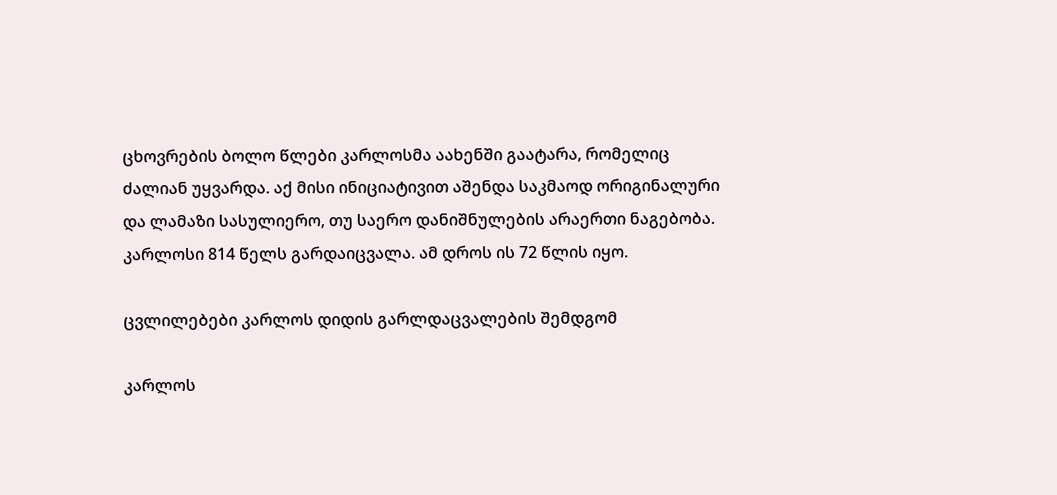ცხოვრების ბოლო წლები კარლოსმა აახენში გაატარა, რომელიც ძალიან უყვარდა. აქ მისი ინიციატივით აშენდა საკმაოდ ორიგინალური და ლამაზი სასულიერო, თუ საერო დანიშნულების არაერთი ნაგებობა. კარლოსი 814 წელს გარდაიცვალა. ამ დროს ის 72 წლის იყო.

ცვლილებები კარლოს დიდის გარლდაცვალების შემდგომ

კარლოს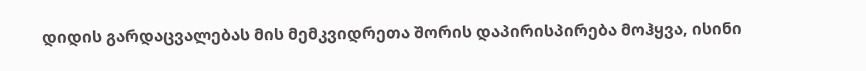დიდის გარდაცვალებას მის მემკვიდრეთა შორის დაპირისპირება მოჰყვა, ისინი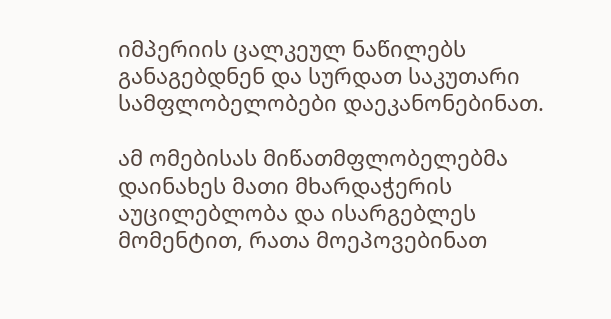იმპერიის ცალკეულ ნაწილებს განაგებდნენ და სურდათ საკუთარი სამფლობელობები დაეკანონებინათ.

ამ ომებისას მიწათმფლობელებმა დაინახეს მათი მხარდაჭერის აუცილებლობა და ისარგებლეს მომენტით, რათა მოეპოვებინათ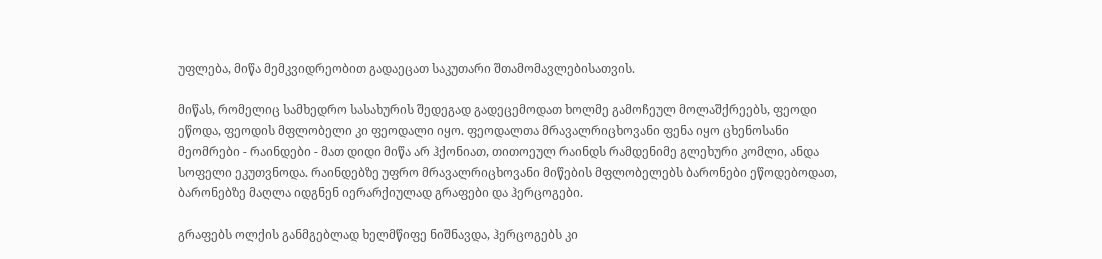უფლება, მიწა მემკვიდრეობით გადაეცათ საკუთარი შთამომავლებისათვის.

მიწას, რომელიც სამხედრო სასახურის შედეგად გადეცემოდათ ხოლმე გამოჩეულ მოლაშქრეებს, ფეოდი ეწოდა, ფეოდის მფლობელი კი ფეოდალი იყო. ფეოდალთა მრავალრიცხოვანი ფენა იყო ცხენოსანი მეომრები - რაინდები - მათ დიდი მიწა არ ჰქონიათ, თითოეულ რაინდს რამდენიმე გლეხური კომლი, ანდა სოფელი ეკუთვნოდა. რაინდებზე უფრო მრავალრიცხოვანი მიწების მფლობელებს ბარონები ეწოდებოდათ, ბარონებზე მაღლა იდგნენ იერარქიულად გრაფები და ჰერცოგები.

გრაფებს ოლქის განმგებლად ხელმწიფე ნიშნავდა, ჰერცოგებს კი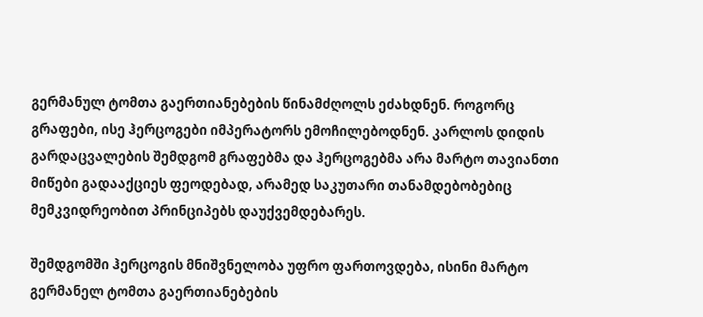გერმანულ ტომთა გაერთიანებების წინამძღოლს ეძახდნენ. როგორც გრაფები, ისე ჰერცოგები იმპერატორს ემოჩილებოდნენ. კარლოს დიდის გარდაცვალების შემდგომ გრაფებმა და ჰერცოგებმა არა მარტო თავიანთი მიწები გადააქციეს ფეოდებად, არამედ საკუთარი თანამდებობებიც მემკვიდრეობით პრინციპებს დაუქვემდებარეს.

შემდგომში ჰერცოგის მნიშვნელობა უფრო ფართოვდება, ისინი მარტო გერმანელ ტომთა გაერთიანებების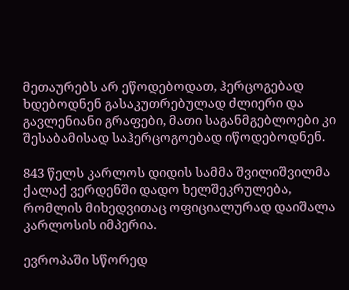მეთაურებს არ ეწოდებოდათ, ჰერცოგებად ხდებოდნენ გასაკუთრებულად ძლიერი და გავლენიანი გრაფები, მათი საგანმგებლოები კი შესაბამისად საჰერცოგოებად იწოდებოდნენ.

843 წელს კარლოს დიდის სამმა შვილიშვილმა ქალაქ ვერდენში დადო ხელშეკრულება, რომლის მიხედვითაც ოფიციალურად დაიშალა კარლოსის იმპერია.

ევროპაში სწორედ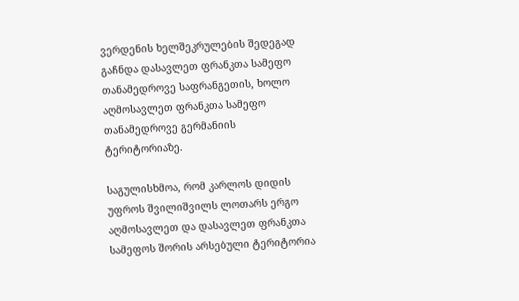ვერდენის ხელშეკრულების შედეგად გაჩნდა დასავლეთ ფრანკთა სამეფო თანამედროვე საფრანგეთის, ხოლო აღმოსავლეთ ფრანკთა სამეფო თანამედროვე გერმანიის ტერიტორიაზე.

საგულისხმოა, რომ კარლოს დიდის უფროს შვილიშვილს ლოთარს ერგო აღმოსავლეთ და დასავლეთ ფრანკთა სამეფოს შორის არსებული ტერიტორია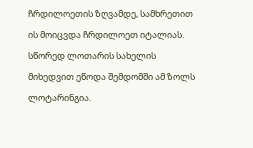ჩრდილოეთის ზღვამდე, სამხრეთით ის მოიცვდა ჩრდილოეთ იტალიას. სწორედ ლოთარის სახელის მიხედვით ეწოდა შემდომში ამ ზოლს ლოტარინგია.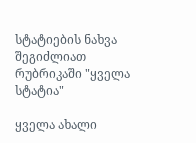სტატიების ნახვა შეგიძლიათ რუბრიკაში "ყველა სტატია"

ყველა ახალი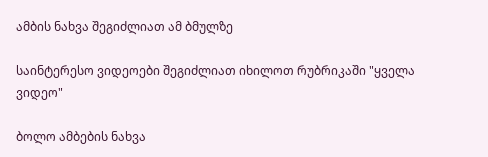ამბის ნახვა შეგიძლიათ ამ ბმულზე

საინტერესო ვიდეოები შეგიძლიათ იხილოთ რუბრიკაში "ყველა ვიდეო"

ბოლო ამბების ნახვა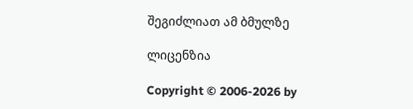შეგიძლიათ ამ ბმულზე

ლიცენზია

Copyright © 2006-2026 by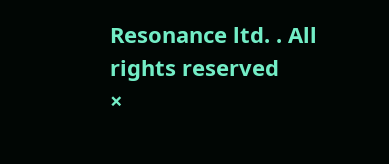Resonance ltd. . All rights reserved
×